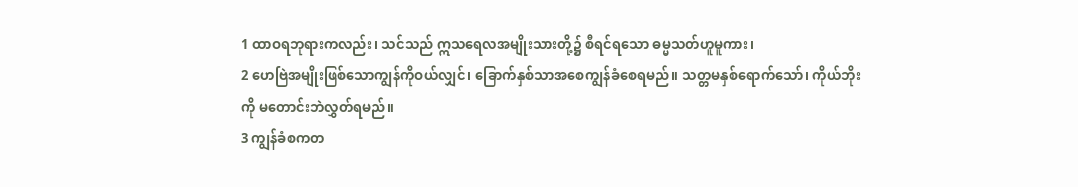1 ထာဝရဘုရားကလည်း၊ သင်သည် ဣသရေလအမျိုးသားတို့၌ စီရင်ရသော ဓမ္မသတ်ဟူမူကား၊
2 ဟေဗြဲအမျိုးဖြစ်သောကျွန်ကိုဝယ်လျှင်၊ ခြောက်နှစ်သာအစေကျွန်ခံစေရမည်။ သတ္တမနှစ်ရောက်သော်၊ ကိုယ်ဘိုးကို မတောင်းဘဲလွှတ်ရမည်။
3 ကျွန်ခံစကတ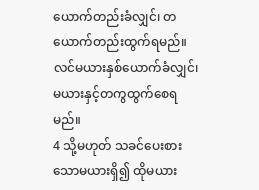ယောက်တည်းခံလျှင်၊ တယောက်တည်းထွက်ရမည်။ လင်မယားနှစ်ယောက်ခံလျှင်၊ မယားနှင့်တကွထွက်စေရမည်။
4 သို့မဟုတ် သခင်ပေးစားသောမယားရှိ၍ ထိုမယား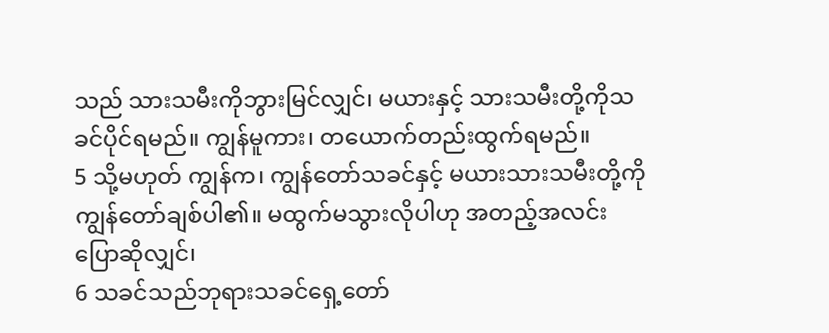သည် သားသမီးကိုဘွားမြင်လျှင်၊ မယားနှင့် သားသမီးတို့ကိုသခင်ပိုင်ရမည်။ ကျွန်မူကား၊ တယောက်တည်းထွက်ရမည်။
5 သို့မဟုတ် ကျွန်က၊ ကျွန်တော်သခင်နှင့် မယားသားသမီးတို့ကို ကျွန်တော်ချစ်ပါ၏။ မထွက်မသွားလိုပါဟု အတည့်အလင်းပြောဆိုလျှင်၊
6 သခင်သည်ဘုရားသခင်ရှေ့တော်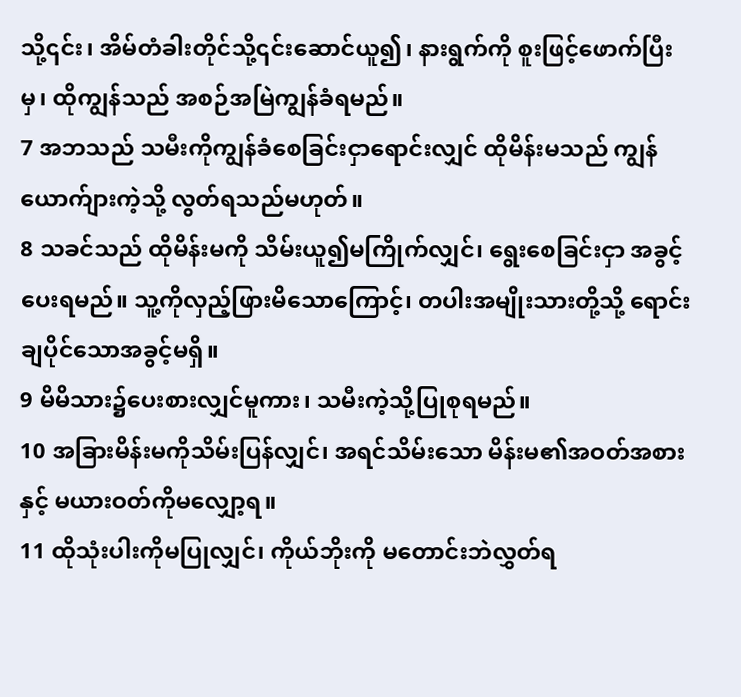သို့၎င်း၊ အိမ်တံခါးတိုင်သို့၎င်းဆောင်ယူ၍၊ နားရွက်ကို စူးဖြင့်ဖောက်ပြီးမှ၊ ထိုကျွန်သည် အစဉ်အမြဲကျွန်ခံရမည်။
7 အဘသည် သမီးကိုကျွန်ခံစေခြင်းငှာရောင်းလျှင် ထိုမိန်းမသည် ကျွန်ယောက်ျားကဲ့သို့ လွတ်ရသည်မဟုတ်။
8 သခင်သည် ထိုမိန်းမကို သိမ်းယူ၍မကြိုက်လျှင်၊ ရွေးစေခြင်းငှာ အခွင့်ပေးရမည်။ သူ့ကိုလှည့်ဖြားမိသောကြောင့်၊ တပါးအမျိုးသားတို့သို့ ရောင်းချပိုင်သောအခွင့်မရှိ။
9 မိမိသား၌ပေးစားလျှင်မူကား၊ သမီးကဲ့သို့ပြုစုရမည်။
10 အခြားမိန်းမကိုသိမ်းပြန်လျှင်၊ အရင်သိမ်းသော မိန်းမ၏အဝတ်အစားနှင့် မယားဝတ်ကိုမလျှော့ရ။
11 ထိုသုံးပါးကိုမပြုလျှင်၊ ကိုယ်ဘိုးကို မတောင်းဘဲလွှတ်ရ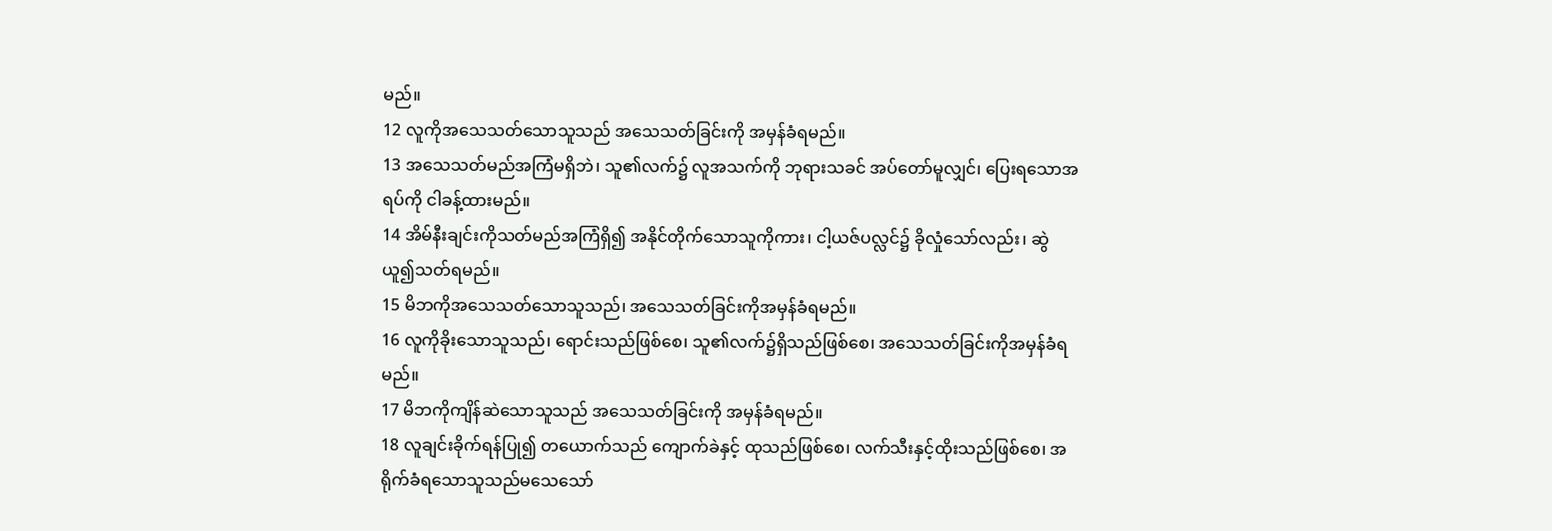မည်။
12 လူကိုအသေသတ်သောသူသည် အသေသတ်ခြင်းကို အမှန်ခံရမည်။
13 အသေသတ်မည်အကြံမရှိဘဲ၊ သူ၏လက်၌ လူအသက်ကို ဘုရားသခင် အပ်တော်မူလျှင်၊ ပြေးရသောအရပ်ကို ငါခန့်ထားမည်။
14 အိမ်နီးချင်းကိုသတ်မည်အကြံရှိ၍ အနိုင်တိုက်သောသူကိုကား၊ ငါ့ယဇ်ပလ္လင်၌ ခိုလှုံသော်လည်း၊ ဆွဲယူ၍သတ်ရမည်။
15 မိဘကိုအသေသတ်သောသူသည်၊ အသေသတ်ခြင်းကိုအမှန်ခံရမည်။
16 လူကိုခိုးသောသူသည်၊ ရောင်းသည်ဖြစ်စေ၊ သူ၏လက်၌ရှိသည်ဖြစ်စေ၊ အသေသတ်ခြင်းကိုအမှန်ခံရမည်။
17 မိဘကိုကျိန်ဆဲသောသူသည် အသေသတ်ခြင်းကို အမှန်ခံရမည်။
18 လူချင်းခိုက်ရန်ပြု၍ တယောက်သည် ကျောက်ခဲနှင့် ထုသည်ဖြစ်စေ၊ လက်သီးနှင့်ထိုးသည်ဖြစ်စေ၊ အရိုက်ခံရသောသူသည်မသေသော်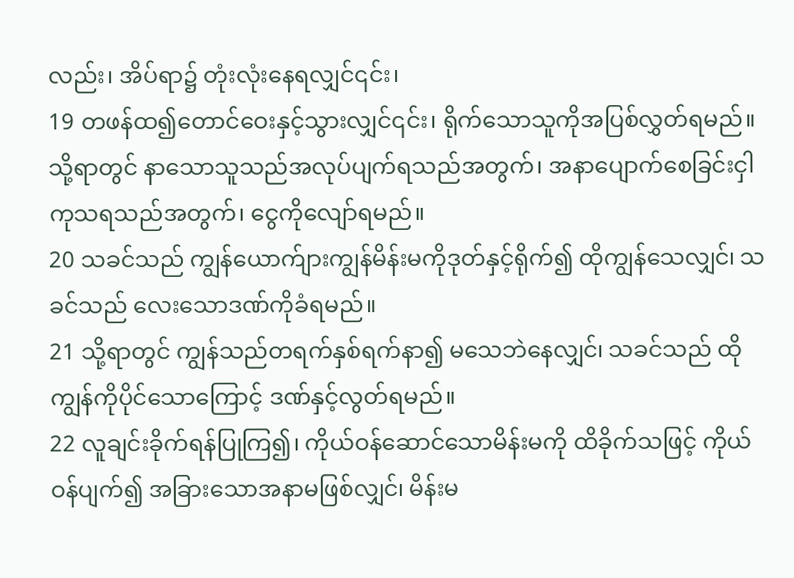လည်း၊ အိပ်ရာ၌ တုံးလုံးနေရလျှင်၎င်း၊
19 တဖန်ထ၍တောင်ဝေးနှင့်သွားလျှင်၎င်း၊ ရိုက်သောသူကိုအပြစ်လွှတ်ရမည်။ သို့ရာတွင် နာသောသူသည်အလုပ်ပျက်ရသည်အတွက်၊ အနာပျောက်စေခြင်းငှါ ကုသရသည်အတွက်၊ ငွေကိုလျော်ရမည်။
20 သခင်သည် ကျွန်ယောက်ျားကျွန်မိန်းမကိုဒုတ်နှင့်ရိုက်၍ ထိုကျွန်သေလျှင်၊ သခင်သည် လေးသောဒဏ်ကိုခံရမည်။
21 သို့ရာတွင် ကျွန်သည်တရက်နှစ်ရက်နာ၍ မသေဘဲနေလျှင်၊ သခင်သည် ထိုကျွန်ကိုပိုင်သောကြောင့် ဒဏ်နှင့်လွတ်ရမည်။
22 လူချင်းခိုက်ရန်ပြုကြ၍၊ ကိုယ်ဝန်ဆောင်သောမိန်းမကို ထိခိုက်သဖြင့် ကိုယ်ဝန်ပျက်၍ အခြားသောအနာမဖြစ်လျှင်၊ မိန်းမ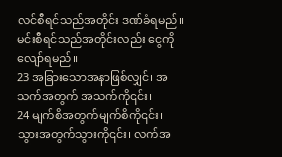လင်စီရင်သည်အတိုင်း ဒဏ်ခံရမည်။ မင်းစီရင်သည်အတိုင်းလည်း ငွေကိုလျော်ရမည်။
23 အခြားသောအနာဖြစ်လျှင်၊ အသက်အတွက် အသက်ကို၎င်း၊
24 မျက်စိအတွက်မျက်စိကို၎င်း၊ သွားအတွက်သွားကို၎င်း၊ လက်အ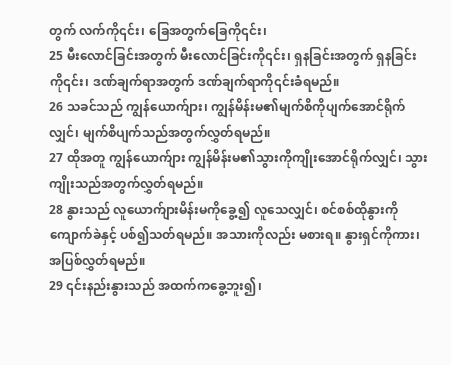တွက် လက်ကို၎င်း၊ ခြေအတွက်ခြေကို၎င်း၊
25 မီးလောင်ခြင်းအတွက် မီးလောင်ခြင်းကို၎င်း၊ ရှနခြင်းအတွက် ရှနခြင်းကို၎င်း၊ ဒဏ်ချက်ရာအတွက် ဒဏ်ချက်ရာကို၎င်းခံရမည်။
26 သခင်သည် ကျွန်ယောက်ျား၊ ကျွန်မိန်းမ၏မျက်စိကိုပျက်အောင်ရိုက်လျှင်၊ မျက်စိပျက်သည်အတွက်လွှတ်ရမည်။
27 ထိုအတူ ကျွန်ယောက်ျား ကျွန်မိန်းမ၏သွားကိုကျိုးအောင်ရိုက်လျှင်၊ သွားကျိုးသည်အတွက်လွှတ်ရမည်။
28 နွားသည် လူယောက်ျားမိန်းမကိုခွေ့၍ လူသေလျှင်၊ စင်စစ်ထိုနွားကို ကျောက်ခဲနှင့် ပစ်၍သတ်ရမည်။ အသားကိုလည်း မစားရ။ နွားရှင်ကိုကား၊ အပြစ်လွှတ်ရမည်။
29 ၎င်းနည်းနွားသည် အထက်ကခွေ့ဘူး၍၊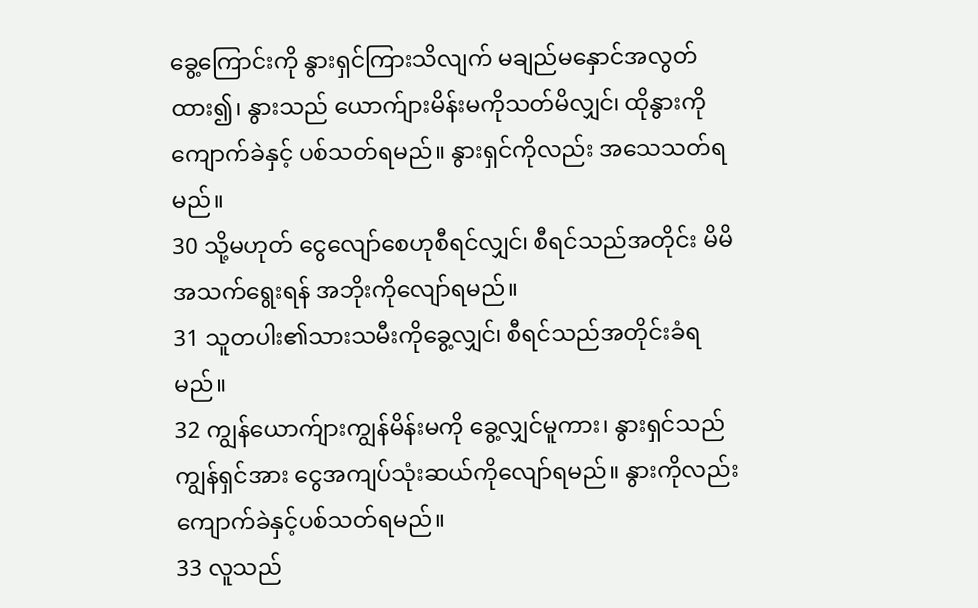ခွေ့ကြောင်းကို နွားရှင်ကြားသိလျက် မချည်မနှောင်အလွတ်ထား၍၊ နွားသည် ယောက်ျားမိန်းမကိုသတ်မိလျှင်၊ ထိုနွားကို ကျောက်ခဲနှင့် ပစ်သတ်ရမည်။ နွားရှင်ကိုလည်း အသေသတ်ရမည်။
30 သို့မဟုတ် ငွေလျော်စေဟုစီရင်လျှင်၊ စီရင်သည်အတိုင်း မိမိအသက်ရွေးရန် အဘိုးကိုလျော်ရမည်။
31 သူတပါး၏သားသမီးကိုခွေ့လျှင်၊ စီရင်သည်အတိုင်းခံရမည်။
32 ကျွန်ယောက်ျားကျွန်မိန်းမကို ခွေ့လျှင်မူကား၊ နွားရှင်သည် ကျွန်ရှင်အား ငွေအကျပ်သုံးဆယ်ကိုလျော်ရမည်။ နွားကိုလည်း ကျောက်ခဲနှင့်ပစ်သတ်ရမည်။
33 လူသည်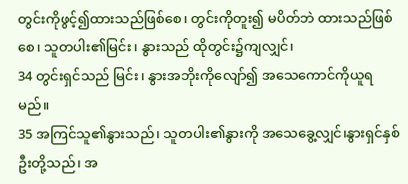တွင်းကိုဖွင့်၍ထားသည်ဖြစ်စေ၊ တွင်းကိုတူး၍ မပိတ်ဘဲ ထားသည်ဖြစ်စေ၊ သူတပါး၏မြင်း၊ နွားသည် ထိုတွင်း၌ကျလျှင်၊
34 တွင်းရှင်သည် မြင်း၊ နွားအဘိုးကိုလျော်၍ အသေကောင်ကိုယူရမည်။
35 အကြင်သူ၏နွားသည်၊ သူတပါး၏နွားကို အသေခွေ့လျှင်၊နွားရှင်နှစ်ဦးတို့သည်၊ အ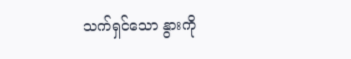သက်ရှင်သော နွားကို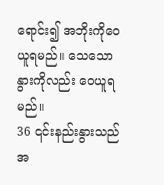ရောင်း၍ အဘိုးကိုဝေယူရမည်။ သေသောနွားကိုလည်း ဝေယူရမည်။
36 ၎င်းနည်းနွားသည် အ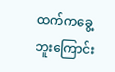ထက်ကခွေ့ဘူးကြောင်း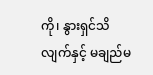ကို၊ နွားရှင်သိလျက်နှင့် မချည်မ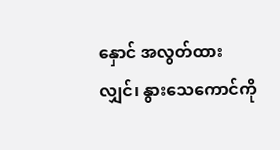နှောင် အလွတ်ထားလျှင်၊ နွားသေကောင်ကို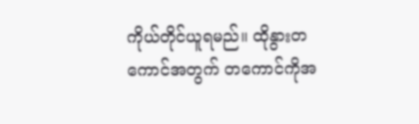ကိုယ်တိုင်ယူရမည်။ ထိုနွားတကောင်အတွက် တကောင်ကိုအ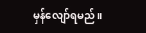မှန်လျော်ရမည်။